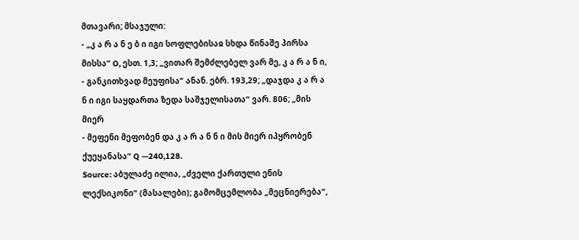მთავარი; მსაჯული:
- „კ ა რ ა ნ ე ბ ი იგი სოფლებისაჲ სხდა წინაშე პირსა მისსა“ O, ესთ. 1,3; „ვითარ შემძლებელ ვარ მე, კ ა რ ა ნ ი,
- განკითხვად მეუფისა“ ანან. ებრ. 193,29; „დაჯდა კ ა რ ა ნ ი იგი საყდართა ზედა საშჯელისათა“ ვარ. 806; „მის მიერ
- მეფენი მეფობენ და კ ა რ ა ნ ნ ი მის მიერ იპყრობენ ქუეყანასა“ Q —240,128.
Source: აბულაძე ილია, „ძველი ქართული ენის ლექსიკონი“ (მასალები); გამომცემლობა „მეცნიერება“,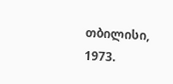თბილისი, 1973.